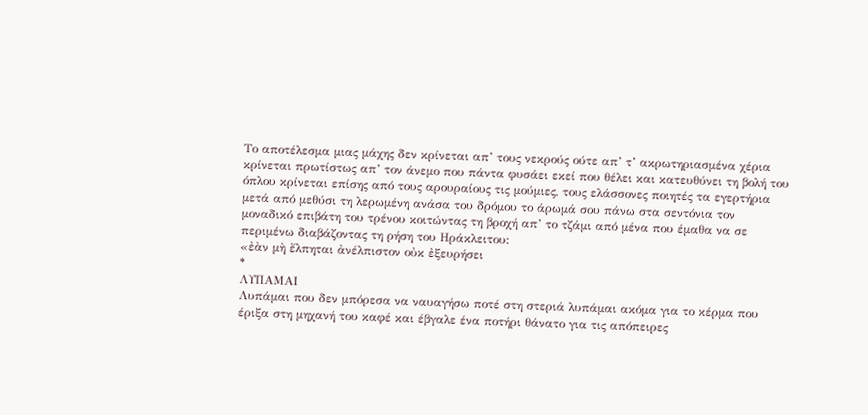Το αποτέλεσμα μιας μάχης δεν κρίνεται απ’ τους νεκρούς ούτε απ’ τ’ ακρωτηριασμένα χέρια κρίνεται πρωτίστως απ’ τον άνεμο που πάντα φυσάει εκεί που θέλει και κατευθύνει τη βολή του όπλου κρίνεται επίσης από τους αρουραίους τις μούμιες, τους ελάσσονες ποιητές τα εγερτήρια μετά από μεθύσι τη λερωμένη ανάσα του δρόμου το άρωμά σου πάνω στα σεντόνια τον μοναδικό επιβάτη του τρένου κοιτώντας τη βροχή απ’ το τζάμι από μένα που έμαθα να σε περιμένω διαβάζοντας τη ρήση του Ηράκλειτου:
«ἐὰν μὴ ἔλπηται ἀνέλπιστον οὐκ ἐξευρήσει
*
ΛΥΠΑΜΑΙ
Λυπάμαι που δεν μπόρεσα να ναυαγήσω ποτέ στη στεριά λυπάμαι ακόμα για το κέρμα που έριξα στη μηχανή του καφέ και έβγαλε ένα ποτήρι θάνατο για τις απόπειρες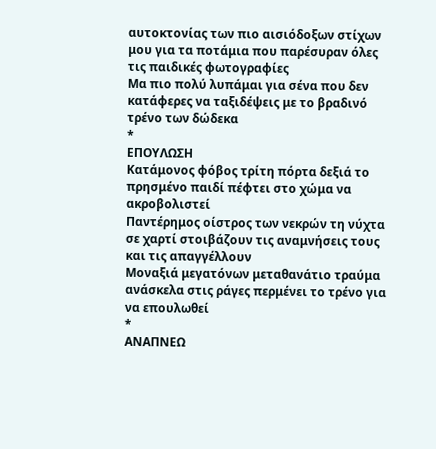αυτοκτονίας των πιο αισιόδοξων στίχων μου για τα ποτάμια που παρέσυραν όλες τις παιδικές φωτογραφίες
Μα πιο πολύ λυπάμαι για σένα που δεν κατάφερες να ταξιδέψεις με το βραδινό τρένο των δώδεκα
*
ΕΠΟΥΛΩΣΗ
Κατάμονος φόβος τρίτη πόρτα δεξιά το πρησμένο παιδί πέφτει στο χώμα να ακροβολιστεί
Παντέρημος οίστρος των νεκρών τη νύχτα σε χαρτί στοιβάζουν τις αναμνήσεις τους και τις απαγγέλλουν
Μοναξιά μεγατόνων μεταθανάτιο τραύμα ανάσκελα στις ράγες περμένει το τρένο για να επουλωθεί
*
ΑΝΑΠΝΕΩ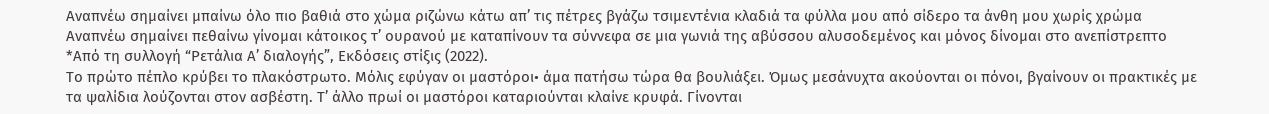Αναπνέω σημαίνει μπαίνω όλο πιο βαθιά στο χώμα ριζώνω κάτω απ’ τις πέτρες βγάζω τσιμεντένια κλαδιά τα φύλλα μου από σίδερο τα άνθη μου χωρίς χρώμα
Αναπνέω σημαίνει πεθαίνω γίνομαι κάτοικος τ’ ουρανού με καταπίνουν τα σύννεφα σε μια γωνιά της αβύσσου αλυσοδεμένος και μόνος δίνομαι στο ανεπίστρεπτο
*Από τη συλλογή “Ρετάλια Α’ διαλογής”, Εκδόσεις στίξις (2022).
Το πρώτο πέπλο κρύβει το πλακόστρωτο. Μόλις εφύγαν οι μαστόροι• άμα πατήσω τώρα θα βουλιάξει. Όμως μεσάνυχτα ακούονται οι πόνοι, βγαίνουν οι πρακτικές με τα ψαλίδια λούζονται στον ασβέστη. Τ’ άλλο πρωί οι μαστόροι καταριούνται κλαίνε κρυφά. Γίνονται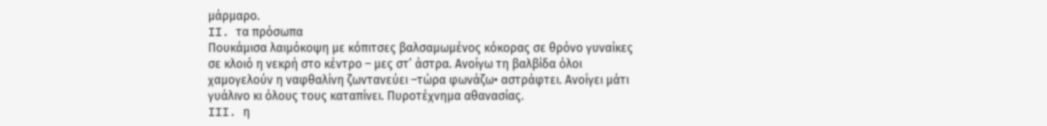μάρμαρο.
II. τα πρόσωπα
Πουκάμισα λαιμόκοψη με κόπιτσες βαλσαμωμένος κόκορας σε θρόνο γυναίκες σε κλοιό η νεκρή στο κέντρο – μες στ’ άστρα. Ανοίγω τη βαλβίδα όλοι χαμογελούν η ναφθαλίνη ζωντανεύει –τώρα φωνάζω• αστράφτει. Ανοίγει μάτι γυάλινο κι όλους τους καταπίνει. Πυροτέχνημα αθανασίας.
III. η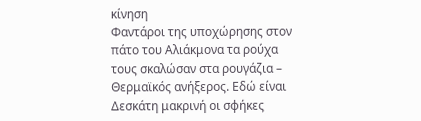κίνηση
Φαντάροι της υποχώρησης στον πάτο του Αλιάκμονα τα ρούχα τους σκαλώσαν στα ρουγάζια – Θερμαϊκός ανήξερος. Εδώ είναι Δεσκάτη μακρινή οι σφήκες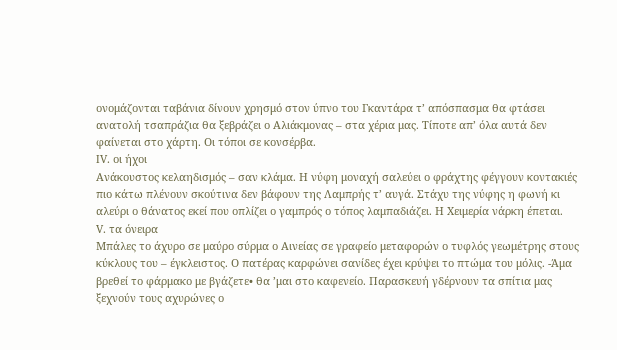ονομάζονται ταβάνια δίνουν χρησμό στον ύπνο του Γκαντάρα τ’ απόσπασμα θα φτάσει ανατολή τσαπράζια θα ξεβράζει ο Αλιάκμονας – στα χέρια μας. Τίποτε απ’ όλα αυτά δεν φαίνεται στο χάρτη. Οι τόποι σε κονσέρβα.
IV. οι ήχοι
Ανάκουστος κελαηδισμός – σαν κλάμα. Η νύφη μοναχή σαλεύει ο φράχτης φέγγουν κοντακιές πιο κάτω πλένουν σκούτινα δεν βάφουν της Λαμπρής τ’ αυγά. Στάχυ της νύφης η φωνή κι αλεύρι ο θάνατος εκεί που οπλίζει ο γαμπρός ο τόπος λαμπαδιάζει. Η Χειμερία νάρκη έπεται.
V. τα όνειρα
Μπάλες το άχυρο σε μαύρο σύρμα ο Αινείας σε γραφείο μεταφορών ο τυφλός γεωμέτρης στους κύκλους του – έγκλειστος. Ο πατέρας καρφώνει σανίδες έχει κρύψει το πτώμα του μόλις. -Άμα βρεθεί το φάρμακο με βγάζετε• θα ’μαι στο καφενείο. Παρασκευή γδέρνουν τα σπίτια μας ξεχνούν τους αχυρώνες ο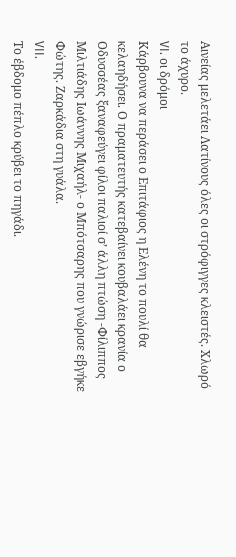Αινείας μελετάει Λατίνους όλες οι στρόφιγγες κλειστές. Χλωρό το άχυρο.
VI. οι δρόμοι
Κάρβουνα να περάσει ο Επιτάφιος η Ελένη το πουλί θα κελαηδήσει. Ο πραματευτής κατεβαίνει κουβαλάει κρανία ο Οδυσσέας ξαναφεύγει φίλοι παλιοί σ’ άλλη πτώση -Φίλιππος Μιλτιάδης Ιωάννης Μιχαήλ- ο Μπότσαρης που γνώρισε εβγήκε Φώτης. Ζαρκάδια στη γυάλα.
VII.
Το έβδομο πέπλο κρύβει το πηγάδι.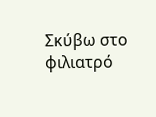Σκύβω στο φιλιατρό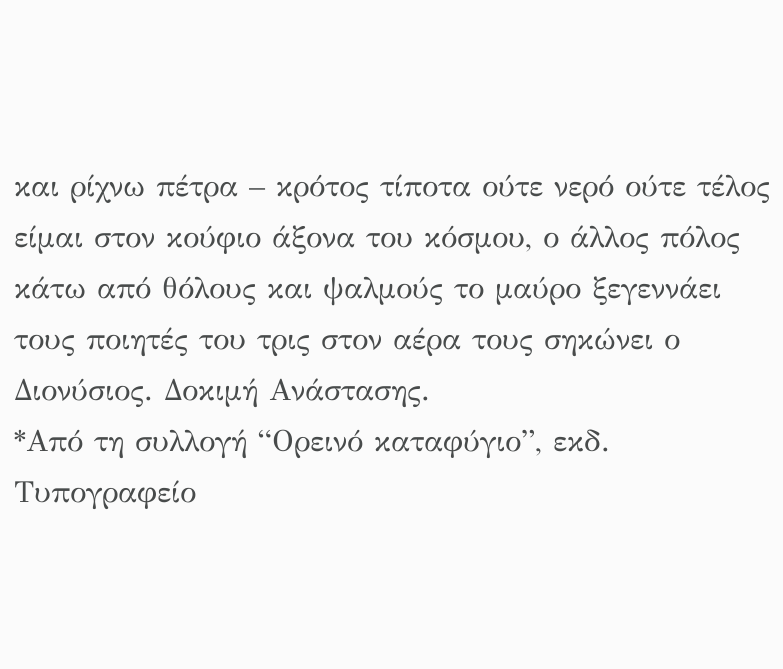και ρίχνω πέτρα – κρότος τίποτα ούτε νερό ούτε τέλος είμαι στον κούφιο άξονα του κόσμου, ο άλλος πόλος κάτω από θόλους και ψαλμούς το μαύρο ξεγεννάει τους ποιητές του τρις στον αέρα τους σηκώνει ο Διονύσιος. Δοκιμή Ανάστασης.
*Από τη συλλογή “Ορεινό καταφύγιο”, εκδ. Τυπογραφείο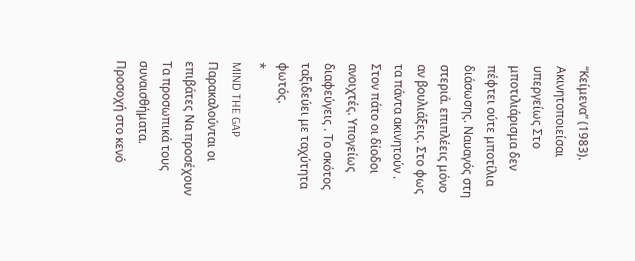“Κείμενα” (1983).
Ακινητοποιείσαι υπεργείως Στο μποτιλιάρισμα δεν πέφτει ούτε μποτίλια διάσωσης. Ναυαγός στη στεριά. επιπλέεις μόνο αν βουλιάξεις. Στο φως τα πάντα ακινητούν . Στον πάτο οι δίοδοι ανοιχτές. Υπογείως διαφεύγεις . Το σκότος ταξιδεύει με ταχύτητα φωτός.
*
MIND THE GAP
Παρακαλούνται οι επιβάτες Να προσέχουν Τα προσωπικά τους συναισθήματα. Προσοχή στο κενό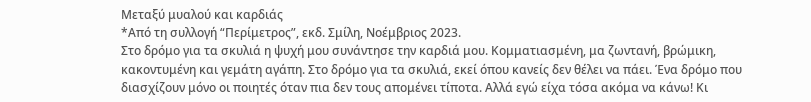Μεταξύ μυαλού και καρδιάς
*Από τη συλλογή “Περίμετρος”, εκδ. Σμίλη, Νοέμβριος 2023.
Στο δρόμο για τα σκυλιά η ψυχή μου συνάντησε την καρδιά μου. Κομματιασμένη, μα ζωντανή, βρώμικη, κακοντυμένη και γεμάτη αγάπη. Στο δρόμο για τα σκυλιά, εκεί όπου κανείς δεν θέλει να πάει. Ένα δρόμο που διασχίζουν μόνο οι ποιητές όταν πια δεν τους απομένει τίποτα. Αλλά εγώ είχα τόσα ακόμα να κάνω! Κι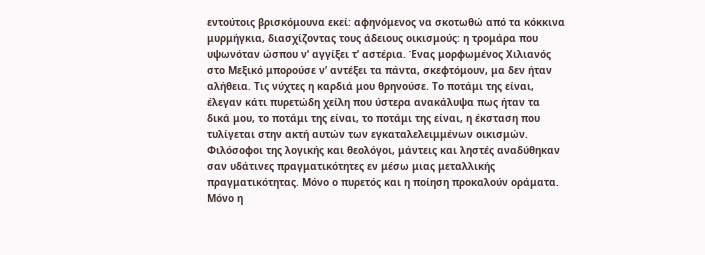εντούτοις βρισκόμουνα εκεί: αφηνόμενος να σκοτωθώ από τα κόκκινα μυρμήγκια, διασχίζοντας τους άδειους οικισμούς: η τρομάρα που υψωνόταν ώσπου ν’ αγγίξει τ’ αστέρια. Ένας μορφωμένος Χιλιανός στο Μεξικό μπορούσε ν’ αντέξει τα πάντα, σκεφτόμουν, μα δεν ήταν αλήθεια. Τις νύχτες η καρδιά μου θρηνούσε. Το ποτάμι της είναι, έλεγαν κάτι πυρετώδη χείλη που ύστερα ανακάλυψα πως ήταν τα δικά μου, το ποτάμι της είναι, το ποτάμι της είναι, η έκσταση που τυλίγεται στην ακτή αυτών των εγκαταλελειμμένων οικισμών. Φιλόσοφοι της λογικής και θεολόγοι, μάντεις και ληστές αναδύθηκαν σαν υδάτινες πραγματικότητες εν μέσω μιας μεταλλικής πραγματικότητας. Μόνο ο πυρετός και η ποίηση προκαλούν οράματα. Μόνο η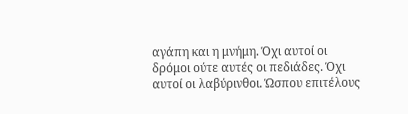αγάπη και η μνήμη. Όχι αυτοί οι δρόμοι ούτε αυτές οι πεδιάδες. Όχι αυτοί οι λαβύρινθοι. Ώσπου επιτέλους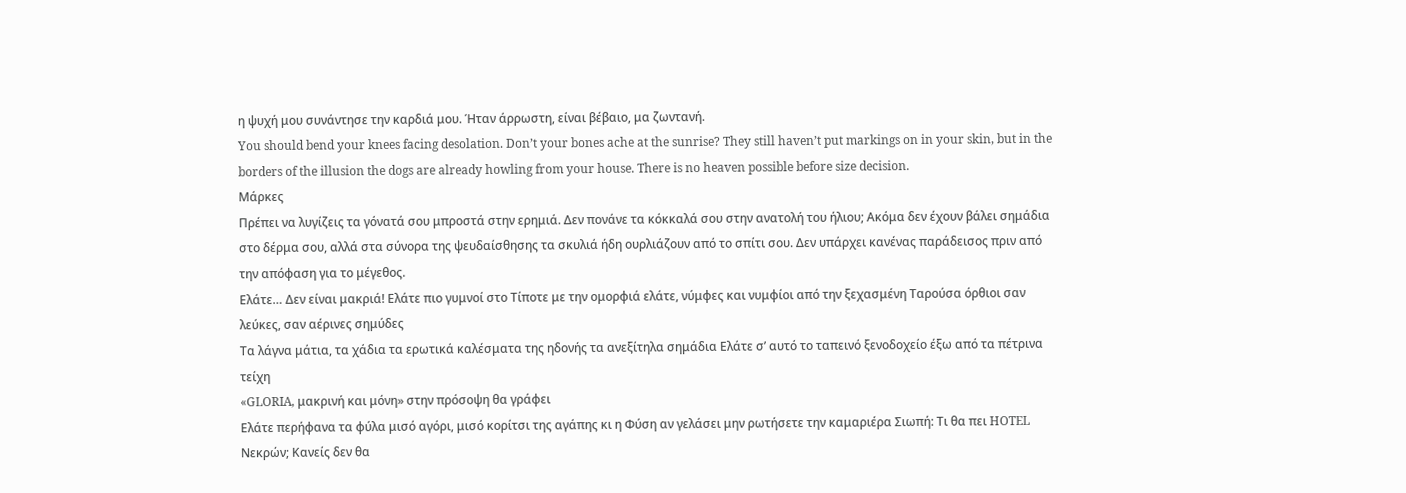η ψυχή μου συνάντησε την καρδιά μου. Ήταν άρρωστη, είναι βέβαιο, μα ζωντανή.
You should bend your knees facing desolation. Don’t your bones ache at the sunrise? They still haven’t put markings on in your skin, but in the borders of the illusion the dogs are already howling from your house. There is no heaven possible before size decision.
Μάρκες
Πρέπει να λυγίζεις τα γόνατά σου μπροστά στην ερημιά. Δεν πονάνε τα κόκκαλά σου στην ανατολή του ήλιου; Ακόμα δεν έχουν βάλει σημάδια στο δέρμα σου, αλλά στα σύνορα της ψευδαίσθησης τα σκυλιά ήδη ουρλιάζουν από το σπίτι σου. Δεν υπάρχει κανένας παράδεισος πριν από την απόφαση για το μέγεθος.
Ελάτε… Δεν είναι μακριά! Ελάτε πιο γυμνοί στο Τίποτε με την ομορφιά ελάτε, νύμφες και νυμφίοι από την ξεχασμένη Ταρούσα όρθιοι σαν λεύκες, σαν αέρινες σημύδες
Τα λάγνα μάτια, τα χάδια τα ερωτικά καλέσματα της ηδονής τα ανεξίτηλα σημάδια Ελάτε σ’ αυτό το ταπεινό ξενοδοχείο έξω από τα πέτρινα τείχη
«GLORIA, μακρινή και μόνη» στην πρόσοψη θα γράφει
Ελάτε περήφανα τα φύλα μισό αγόρι, μισό κορίτσι της αγάπης κι η Φύση αν γελάσει μην ρωτήσετε την καμαριέρα Σιωπή: Τι θα πει HOTEL Νεκρών; Κανείς δεν θα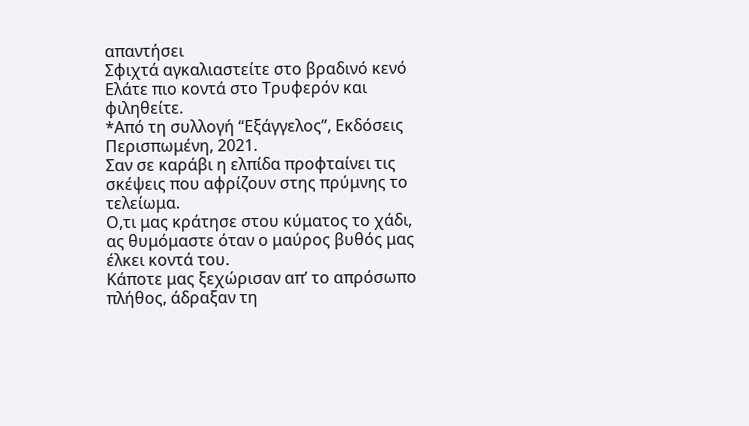απαντήσει
Σφιχτά αγκαλιαστείτε στο βραδινό κενό Ελάτε πιο κοντά στο Τρυφερόν και φιληθείτε.
*Από τη συλλογή “Εξάγγελος”, Εκδόσεις Περισπωμένη, 2021.
Σαν σε καράβι η ελπίδα προφταίνει τις σκέψεις που αφρίζουν στης πρύμνης το τελείωμα.
Ο,τι μας κράτησε στου κύματος το χάδι, ας θυμόμαστε όταν ο μαύρος βυθός μας έλκει κοντά του.
Κάποτε μας ξεχώρισαν απ’ το απρόσωπο πλήθος, άδραξαν τη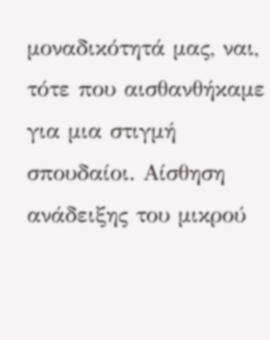μοναδικότητά μας, ναι, τότε που αισθανθήκαμε για μια στιγμή σπουδαίοι. Αίσθηση ανάδειξης του μικρού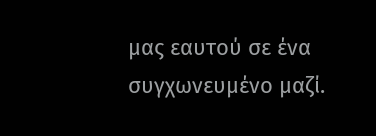μας εαυτού σε ένα συγχωνευμένο μαζί.